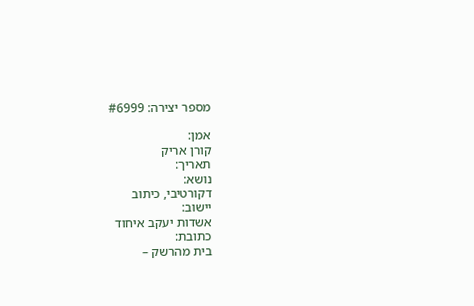מספר יצירה: #6999

אמן:
קורן אריק
תאריך:
נושא:
דקורטיבי, כיתוב
יישוב:
אשדות יעקב איחוד
כתובת:
בית מהרשק –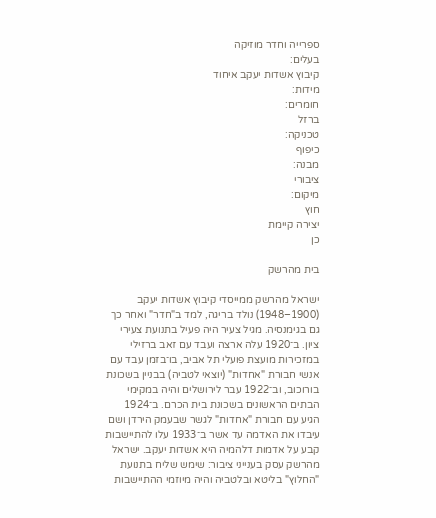ספרייה וחדר מוזיקה
בעלים:
קיבוץ אשדות יעקב איחוד
מידות:
חומרים:
ברזל
טכניקה:
כיפוף
מבנה:
ציבורי
מיקום:
חוץ
יצירה קיימת
כן

בית מהרשק

ישראל מהרשק ממייסדי קיבוץ אשדות יעקב (1900–1948) נולד בריגה, למד ב"חדר" ואחר כך גם בגימנסיה. מגיל צעיר היה פעיל בתנועת צעירי ציון. ב־1920 עלה ארצה ועבד עם זאב ברזילי במזכירות מועצת פועלי תל אביב, בו־בזמן עבד עם אנשי חבורת "אחדות" (יוצאי לטביה) בבניין בשכונת בורוכוב, וב־1922 עבר לירושלים והיה במקימי הבתים הראשונים בשכונת בית הכרם. ב־1924 הגיע עם חבורת "אחדות" לגשר שבעמק הירדן ושם עיבדו את האדמה עד אשר ב־1933 עלו להתיישבות קבע על אדמות דלהמיה היא אשדות יעקב. ישראל מהרשק עסק בענייני ציבור: שימש שליח בתנועת "החלוץ" בליטא ובלטביה והיה מיוזמי ההתיישבות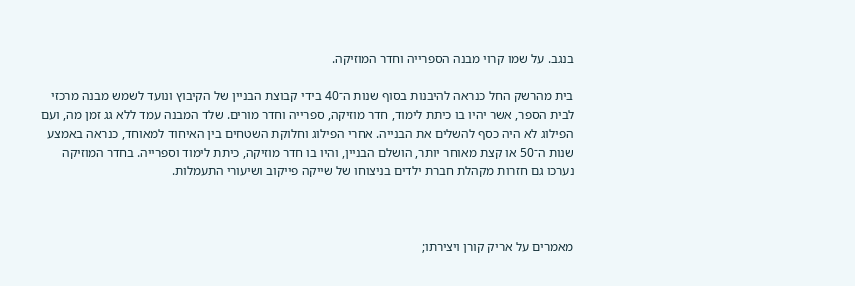בנגב. על שמו קרוי מבנה הספרייה וחדר המוזיקה.

בית מהרשק החל כנראה להיבנות בסוף שנות ה־40 בידי קבוצת הבניין של הקיבוץ ונועד לשמש מבנה מרכזי לבית הספר, אשר יהיו בו כיתת לימוד, חדר מוזיקה, ספרייה וחדר מורים. שלד המבנה עמד ללא גג זמן מה, ועם הפילוג לא היה כסף להשלים את הבנייה. אחרי הפילוג וחלוקת השטחים בין האיחוד למאוחד, כנראה באמצע שנות ה־50 או קצת מאוחר יותר, הושלם הבניין, והיו בו חדר מוזיקה, כיתת לימוד וספרייה. בחדר המוזיקה נערכו גם חזרות מקהלת חברת ילדים בניצוחו של שייקה פייקוב ושיעורי התעמלות.



מאמרים על אריק קורן ויצירתו;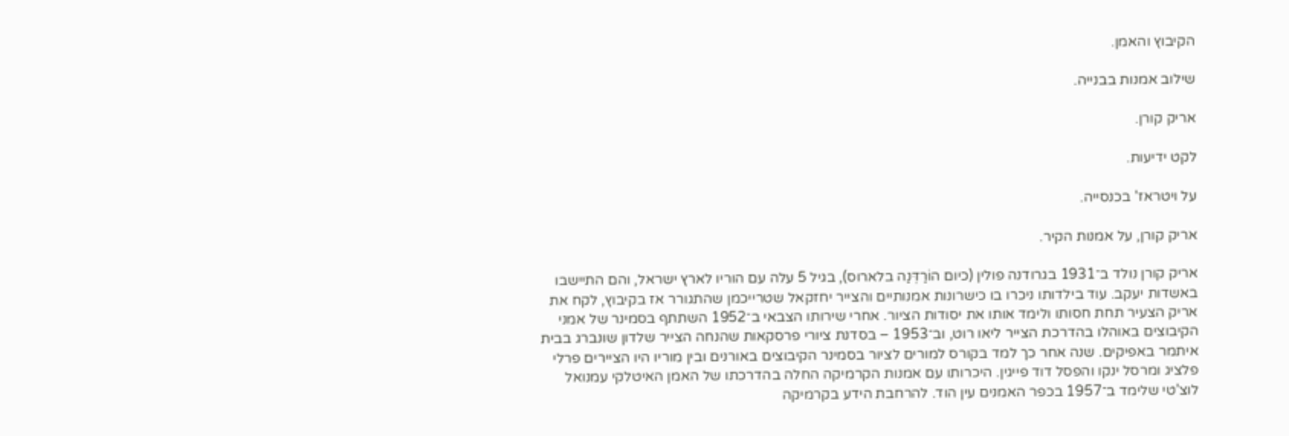הקיבוץ והאמן.

שילוב אמנות בבנייה.

אריק קורן.

לקט ידיעות.

על ויטראז' בכנסייה.

אריק קורן, על אמנות הקיר.

אריק קורן נולד ב־1931 בגרודנה פולין (כיום הוֹרַדְּנַה בלארוס), בגיל 5 עלה עם הוריו לארץ ישראל, והם התיישבו באשדות יעקב. עוד בילדותו ניכרו בו כישרונות אמנותיים והצייר יחזקאל שטרייכמן שהתגורר אז בקיבוץ, לקח את אריק הצעיר תחת חסותו ולימד אותו את יסודות הציור. אחרי שירותו הצבאי ב־1952 השתתף בסמינר של אמני הקיבוצים באוהלו בהדרכת הצייר ליאו רוט, וב־1953 – בסדנת ציורי פרסקאות שהנחה הצייר שלדון שונברג בבית איתמר באפיקים. שנה אחר כך למד בקורס למורים לציור בסמינר הקיבוצים באורנים ובין מוריו היו הציירים פרלי פלציג ומרסל ינקו והפסל דוד פייגין. היכרותו עם אמנות הקרמיקה החלה בהדרכתו של האמן האיטלקי עמנואל לוצ'טי שלימד ב־1957 בכפר האמנים עין הוד. להרחבת הידע בקרמיקה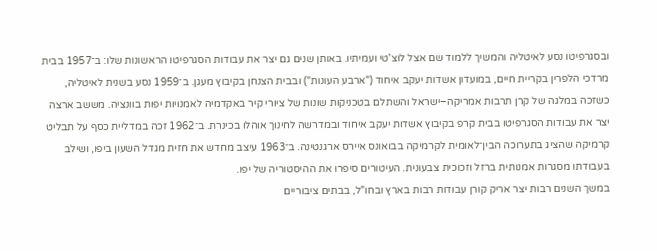ובסגרפיטו נסע לאיטליה והמשיך ללמוד שם אצל לוצ'טי ועמיתיו. באותן שנים גם יצר את עבודות הסגרפיטו הראשונות שלו: ב־1957 בבית מרדכי הלפרין בקריית חיים, במועדון אשדות יעקב איחוד ("ארבע העונות") ובבית הצנחן בקיבוץ מעגן. ב־1959 נסע בשנית לאיטליה, כשזכה במלגה של קרן תרבות אמריקה–ישראל והשתלם בטכניקות שונות של ציורי קיר באקדמיה לאמנויות יפות בוונציה. מששב ארצה יצר את עבודות הסגרפיטו בבית קרפ בקיבוץ אשדות יעקב איחוד ובמדרשה לחינוך אוהלו בכינרת. ב־1962 זכה במדליית כסף על תבליט קרמיקה שהציג בתערוכה הבין־לאומית לקרמיקה בבואונס איירס ארגנטינה. ב־1963 עיצב מחדש את חזית מגדל השעון ביפו, ושילב בעבודתו מסגרות אמנותית ברזל וזכוכית צבעונית. העיטורים סיפרו את ההיסטוריה של יפו.
במשך השנים רבות יצר אריק קורן עבודות רבות בארץ ובחו"ל, בבתים ציבוריים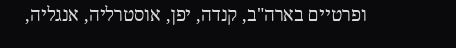ופרטיים בארה"ב, קנדה, יפן, אוסטרליה, אנגליה,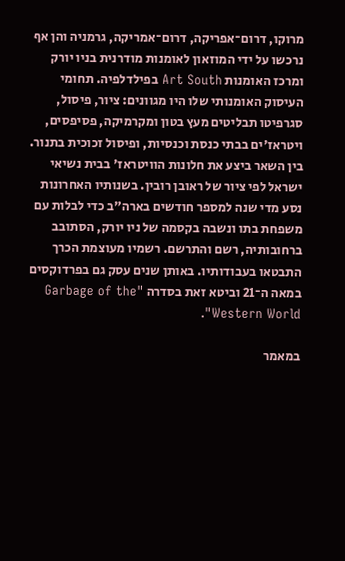מרוקו, דרום־אפריקה, דרום־אמריקה, גרמניה והן אף נרכשו על ידי המוזאון לאומנות מודרנית בניו יורק ומרכז האומנות Art South בפילדלפיה. תחומי העיסוק האומנותי שלו היו מגוונים: ציור, פיסול, סגרפיטו תבליטים מעץ בטון ומקרמיקה, פסיפסים, ויטראז'ים בבתי כנסת וכנסיות, ופיסול זכוכית בתנור. בין השאר ביצע את חלונות הוויטראז' בבית נשיאי ישראל לפי ציור של ראובן רובין. בשנותיו האחרונות נסע מדי שנה למספר חודשים בארה"ב כדי לבלות עם משפחת בתו ונשבה בקסמה של ניו יורק, הסתובב ברחובותיה, רשם והתרשם. רשמיו מעוצמת הכרך התבטאו בעבודותיו. באותן שנים עסק גם בפרדוקסים במאה ה־21 וביטא זאת בסדרה "Garbage of the Western World".

במאמר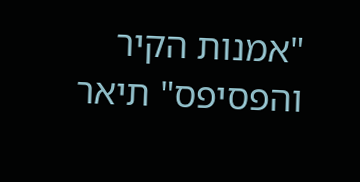"אמנות הקיר והפסיפס" תיאר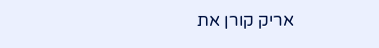אריק קורן את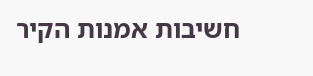חשיבות אמנות הקיר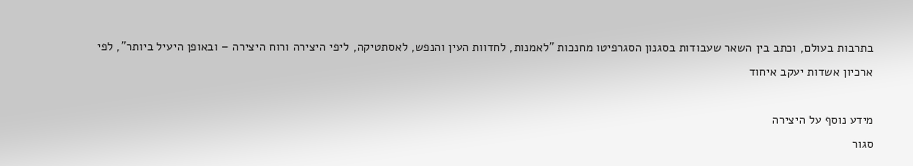בתרבות בעולם, וכתב בין השאר שעבודות בסגנון הסגרפיטו מחנכות "לאמנות, לחדוות העין והנפש, לאסתטיקה, ליפי היצירה ורוח היצירה – ובאופן היעיל ביותר", לפי ארכיון אשדות יעקב איחוד

מידע נוסף על היצירה
סגור